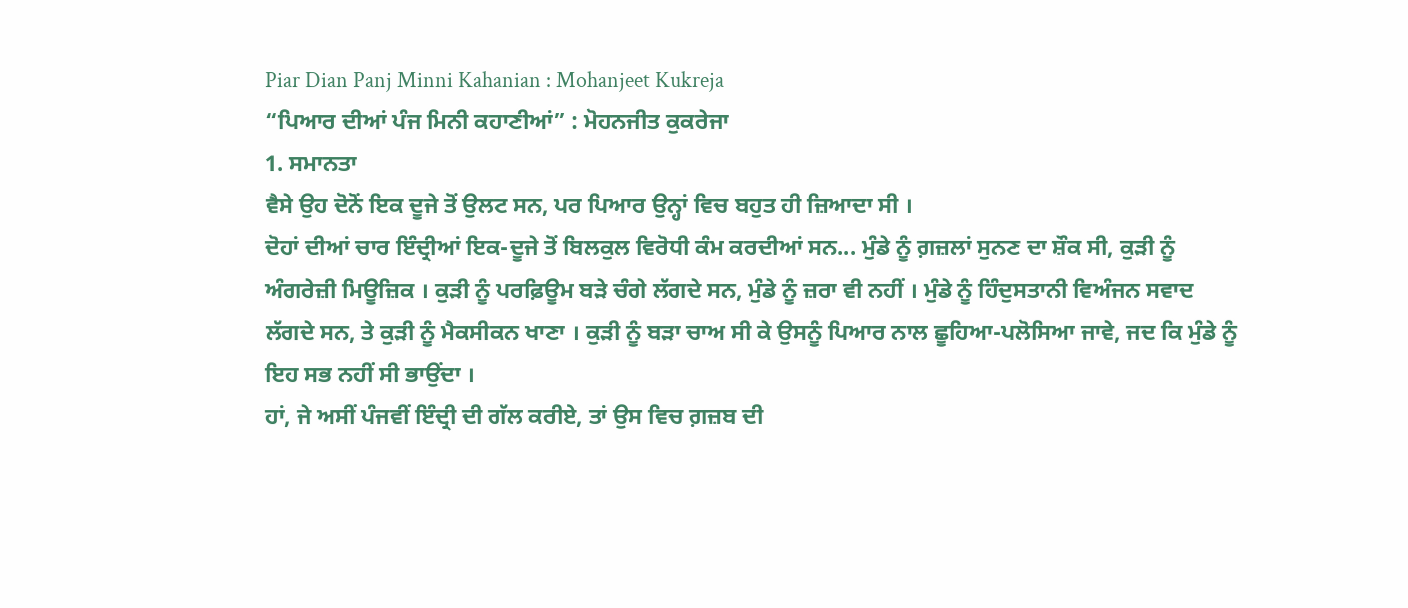Piar Dian Panj Minni Kahanian : Mohanjeet Kukreja
“ਪਿਆਰ ਦੀਆਂ ਪੰਜ ਮਿਨੀ ਕਹਾਣੀਆਂ” : ਮੋਹਨਜੀਤ ਕੁਕਰੇਜਾ
1. ਸਮਾਨਤਾ
ਵੈਸੇ ਉਹ ਦੋਨੋਂ ਇਕ ਦੂਜੇ ਤੋਂ ਉਲਟ ਸਨ, ਪਰ ਪਿਆਰ ਉਨ੍ਹਾਂ ਵਿਚ ਬਹੁਤ ਹੀ ਜ਼ਿਆਦਾ ਸੀ ।
ਦੋਹਾਂ ਦੀਆਂ ਚਾਰ ਇੰਦ੍ਰੀਆਂ ਇਕ-ਦੂਜੇ ਤੋਂ ਬਿਲਕੁਲ ਵਿਰੋਧੀ ਕੰਮ ਕਰਦੀਆਂ ਸਨ... ਮੁੰਡੇ ਨੂੰ ਗ਼ਜ਼ਲਾਂ ਸੁਨਣ ਦਾ ਸ਼ੌਕ ਸੀ, ਕੁੜੀ ਨੂੰ
ਅੰਗਰੇਜ਼ੀ ਮਿਊਜ਼ਿਕ । ਕੁੜੀ ਨੂੰ ਪਰਫ਼ਿਊਮ ਬੜੇ ਚੰਗੇ ਲੱਗਦੇ ਸਨ, ਮੁੰਡੇ ਨੂੰ ਜ਼ਰਾ ਵੀ ਨਹੀਂ । ਮੁੰਡੇ ਨੂੰ ਹਿੰਦੁਸਤਾਨੀ ਵਿਅੰਜਨ ਸਵਾਦ
ਲੱਗਦੇ ਸਨ, ਤੇ ਕੁੜੀ ਨੂੰ ਮੈਕਸੀਕਨ ਖਾਣਾ । ਕੁੜੀ ਨੂੰ ਬੜਾ ਚਾਅ ਸੀ ਕੇ ਉਸਨੂੰ ਪਿਆਰ ਨਾਲ ਛੂਹਿਆ-ਪਲੋਸਿਆ ਜਾਵੇ, ਜਦ ਕਿ ਮੁੰਡੇ ਨੂੰ
ਇਹ ਸਭ ਨਹੀਂ ਸੀ ਭਾਉਂਦਾ ।
ਹਾਂ, ਜੇ ਅਸੀਂ ਪੰਜਵੀਂ ਇੰਦ੍ਰੀ ਦੀ ਗੱਲ ਕਰੀਏ, ਤਾਂ ਉਸ ਵਿਚ ਗ਼ਜ਼ਬ ਦੀ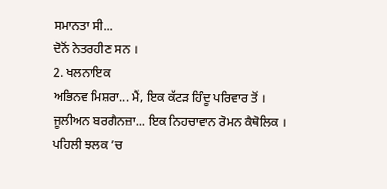ਸਮਾਨਤਾ ਸੀ...
ਦੋਨੋਂ ਨੇਤਰਹੀਣ ਸਨ ।
2. ਖਲਨਾਇਕ
ਅਭਿਨਵ ਮਿਸ਼ਰਾ... ਮੈਂ, ਇਕ ਕੱਟੜ ਹਿੰਦੂ ਪਰਿਵਾਰ ਤੋਂ ।
ਜੂਲੀਅਨ ਬਰਗੈਨਜ਼ਾ... ਇਕ ਨਿਹਚਾਵਾਨ ਰੋਮਨ ਕੈਥੋਲਿਕ ।
ਪਹਿਲੀ ਝਲਕ ’ਚ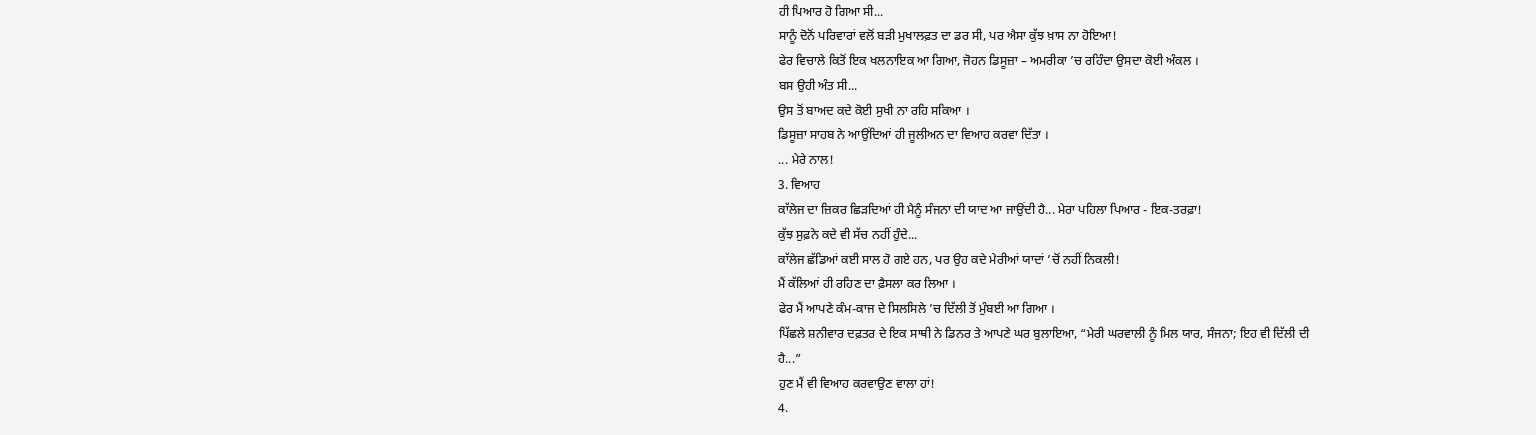ਹੀ ਪਿਆਰ ਹੋ ਗਿਆ ਸੀ...
ਸਾਨੂੰ ਦੋਨੋਂ ਪਰਿਵਾਰਾਂ ਵਲੋਂ ਬੜੀ ਮੁਖਾਲਫ਼ਤ ਦਾ ਡਰ ਸੀ, ਪਰ ਐਸਾ ਕੁੱਝ ਖ਼ਾਸ ਨਾ ਹੋਇਆ!
ਫੇਰ ਵਿਚਾਲੇ ਕਿਤੋਂ ਇਕ ਖਲਨਾਇਕ ਆ ਗਿਆ, ਜੋਹਨ ਡਿਸੂਜ਼ਾ – ਅਮਰੀਕਾ ’ਚ ਰਹਿੰਦਾ ਉਸਦਾ ਕੋਈ ਅੰਕਲ ।
ਬਸ ਉਹੀ ਅੰਤ ਸੀ...
ਉਸ ਤੋਂ ਬਾਅਦ ਕਦੇ ਕੋਈ ਸੁਖੀ ਨਾ ਰਹਿ ਸਕਿਆ ।
ਡਿਸੂਜ਼ਾ ਸਾਹਬ ਨੇ ਆਉਂਦਿਆਂ ਹੀ ਜੂਲੀਅਨ ਦਾ ਵਿਆਹ ਕਰਵਾ ਦਿੱਤਾ ।
... ਮੇਰੇ ਨਾਲ!
3. ਵਿਆਹ
ਕਾੱਲੇਜ ਦਾ ਜ਼ਿਕਰ ਛਿੜਦਿਆਂ ਹੀ ਮੈਨੂੰ ਸੰਜਨਾ ਦੀ ਯਾਦ ਆ ਜਾਉਂਦੀ ਹੈ... ਮੇਰਾ ਪਹਿਲਾ ਪਿਆਰ - ਇਕ-ਤਰਫ਼ਾ!
ਕੁੱਝ ਸੁਫ਼ਨੇ ਕਦੇ ਵੀ ਸੱਚ ਨਹੀਂ ਹੁੰਦੇ...
ਕਾੱਲੇਜ ਛੱਡਿਆਂ ਕਈ ਸਾਲ ਹੋ ਗਏ ਹਨ, ਪਰ ਉਹ ਕਦੇ ਮੇਰੀਆਂ ਯਾਦਾਂ ’ਚੋਂ ਨਹੀਂ ਨਿਕਲੀ!
ਮੈਂ ਕੱਲਿਆਂ ਹੀ ਰਹਿਣ ਦਾ ਫ਼ੈਸਲਾ ਕਰ ਲਿਆ ।
ਫੇਰ ਮੈਂ ਆਪਣੇ ਕੰਮ-ਕਾਜ ਦੇ ਸਿਲਸਿਲੇ ’ਚ ਦਿੱਲੀ ਤੋਂ ਮੁੰਬਈ ਆ ਗਿਆ ।
ਪਿੱਛਲੇ ਸ਼ਨੀਵਾਰ ਦਫ਼ਤਰ ਦੇ ਇਕ ਸਾਥੀ ਨੇ ਡਿਨਰ ਤੇ ਆਪਣੇ ਘਰ ਬੁਲਾਇਆ, “ਮੇਰੀ ਘਰਵਾਲੀ ਨੂੰ ਮਿਲ ਯਾਰ, ਸੰਜਨਾ; ਇਹ ਵੀ ਦਿੱਲੀ ਦੀ
ਹੈ...”
ਹੁਣ ਮੈਂ ਵੀ ਵਿਆਹ ਕਰਵਾਉਣ ਵਾਲਾ ਹਾਂ!
4.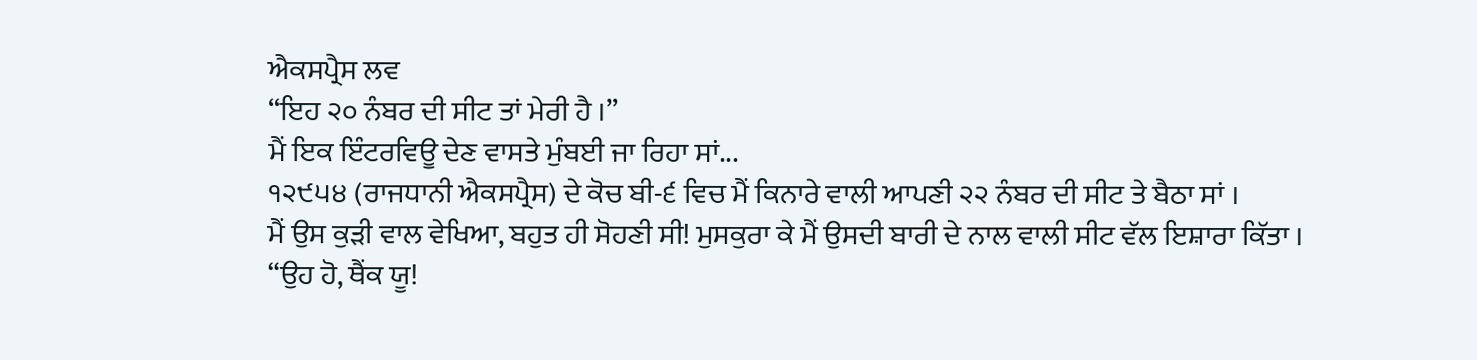ਐਕਸਪ੍ਰੈਸ ਲਵ
“ਇਹ ੨੦ ਨੰਬਰ ਦੀ ਸੀਟ ਤਾਂ ਮੇਰੀ ਹੈ ।”
ਮੈਂ ਇਕ ਇੰਟਰਵਿਊ ਦੇਣ ਵਾਸਤੇ ਮੁੰਬਈ ਜਾ ਰਿਹਾ ਸਾਂ...
੧੨੯੫੪ (ਰਾਜਧਾਨੀ ਐਕਸਪ੍ਰੈਸ) ਦੇ ਕੋਚ ਬੀ-੬ ਵਿਚ ਮੈਂ ਕਿਨਾਰੇ ਵਾਲੀ ਆਪਣੀ ੨੨ ਨੰਬਰ ਦੀ ਸੀਟ ਤੇ ਬੈਠਾ ਸਾਂ ।
ਮੈਂ ਉਸ ਕੁੜੀ ਵਾਲ ਵੇਖਿਆ, ਬਹੁਤ ਹੀ ਸੋਹਣੀ ਸੀ! ਮੁਸਕੁਰਾ ਕੇ ਮੈਂ ਉਸਦੀ ਬਾਰੀ ਦੇ ਨਾਲ ਵਾਲੀ ਸੀਟ ਵੱਲ ਇਸ਼ਾਰਾ ਕਿੱਤਾ ।
“ਉਹ ਹੋ, ਥੈਂਕ ਯੂ!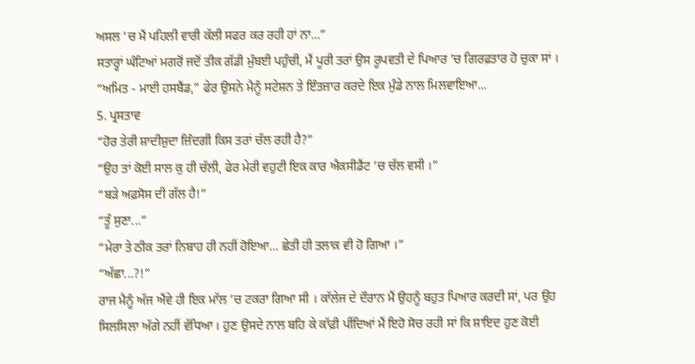ਅਸਲ ’ਚ ਮੈਂ ਪਹਿਲੀ ਵਾਰੀ ਕੱਲੀ ਸਫਰ ਕਰ ਰਹੀ ਹਾਂ ਨਾ...”
ਸਤਾਰ੍ਹਾਂ ਘੰਟਿਆਂ ਮਗਰੋਂ ਜਦੋਂ ਤੀਕ ਗੱਡੀ ਮੁੰਬਈ ਪਹੁੰਚੀ, ਮੈਂ ਪੂਰੀ ਤਰਾਂ ਉਸ ਰੂਪਵਤੀ ਦੇ ਪਿਆਰ ’ਚ ਗਿਰਫ਼ਤਾਰ ਹੋ ਚੁਕਾ ਸਾਂ ।
“ਅਮਿਤ - ਮਾਈ ਹਸਬੈਂਡ,” ਫੇਰ ਉਸਨੇ ਮੈਨੂੰ ਸਟੇਸ਼ਨ ਤੇ ਇੰਤਜ਼ਾਰ ਕਰਦੇ ਇਕ ਮੁੰਡੇ ਨਾਲ ਮਿਲਵਾਇਆ...
5. ਪ੍ਰਸਤਾਵ
“ਹੋਰ ਤੇਰੀ ਸ਼ਾਦੀਸ਼ੁਦਾ ਜ਼ਿੰਦਗੀ ਕਿਸ ਤਰਾਂ ਚੱਲ ਰਹੀ ਹੈ?”
“ਉਹ ਤਾਂ ਕੋਈ ਸਾਲ ਕੁ ਹੀ ਚੱਲੀ, ਫੇਰ ਮੇਰੀ ਵਹੁਟੀ ਇਕ ਕਾਰ ਐਕਸੀਡੈਂਟ ’ਚ ਚੱਲ ਵਸੀ ।”
“ਬੜੇ ਅਫ਼ਸੋਸ ਦੀ ਗੱਲ ਹੈ!”
“ਤੂੰ ਸੁਣਾ...”
“ਮੇਰਾ ਤੇ ਠੀਕ ਤਰਾਂ ਨਿਬਾਹ ਹੀ ਨਹੀਂ ਹੋਇਆ... ਛੇਤੀ ਹੀ ਤਲਾਕ਼ ਵੀ ਹੋ ਗਿਆ ।”
“ਅੱਛਾ...?!”
ਰਾਜ ਮੈਨੂੰ ਅੱਜ ਐਂਵੇ ਹੀ ਇਕ ਮਾੱਲ ’ਚ ਟਕਰਾ ਗਿਆ ਸੀ । ਕਾੱਲੇਜ ਦੇ ਦੌਰਾਨ ਮੈਂ ਉਹਨੂੰ ਬਹੁਤ ਪਿਆਰ ਕਰਦੀ ਸਾਂ, ਪਰ ਉਹ
ਸਿਲਸਿਲਾ ਅੱਗੇ ਨਹੀਂ ਵੱਧਿਆ । ਹੁਣ ਉਸਦੇ ਨਾਲ ਬਹਿ ਕੇ ਕਾੱਫ਼ੀ ਪੀਂਦਿਆਂ ਮੈਂ ਇਹੋ ਸੋਚ ਰਹੀ ਸਾਂ ਕਿ ਸ਼ਾਇਦ ਹੁਣ ਕੋਈ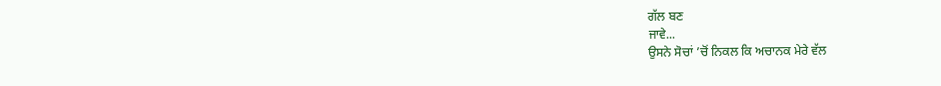ਗੱਲ ਬਣ
ਜਾਵੇ...
ਉਸਨੇ ਸੋਚਾਂ ’ਚੋਂ ਨਿਕਲ ਕਿ ਅਚਾਨਕ ਮੇਰੇ ਵੱਲ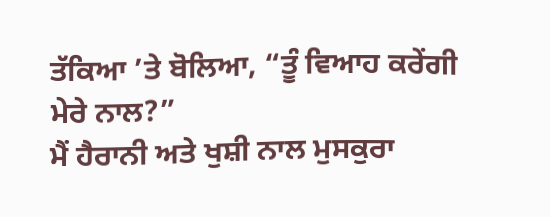ਤੱਕਿਆ ’ਤੇ ਬੋਲਿਆ, “ਤੂੰ ਵਿਆਹ ਕਰੇਂਗੀ ਮੇਰੇ ਨਾਲ?”
ਮੈਂ ਹੈਰਾਨੀ ਅਤੇ ਖੁਸ਼ੀ ਨਾਲ ਮੁਸਕੁਰਾ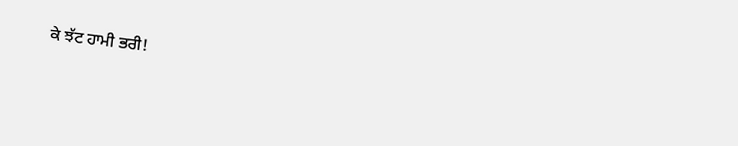ਕੇ ਝੱਟ ਹਾਮੀ ਭਰੀ!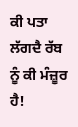ਕੀ ਪਤਾ ਲੱਗਦੈ ਰੱਬ ਨੂੰ ਕੀ ਮੰਜ਼ੂਰ ਹੈ!